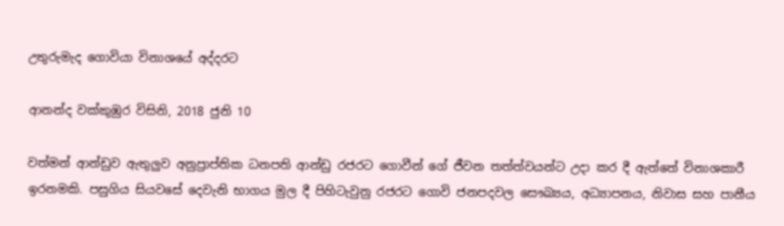උතුරුමැද ගොවියා විනාශයේ අද්දරට

ආනන්ද වක්කුඹුර විසිනි, 2018 ජුනි 10

වත්මන් ආන්ඩුව ඇතුලුව අනුප්‍රාප්තික ධනපති ආන්ඩු රජරට ගොවීන් ගේ ජීවන තත්ත්වයන්ට උදා කර දී ඇත්තේ විනාශකාරී ඉරනමකි. පසුගිය සියවසේ දෙවැනි භාගය මුල දී පිහිටැවුනු රජරට ගොවි ජනපදවල සෞඛ්‍යය, අධ්‍යාපනය, නිවාස සහ පානීය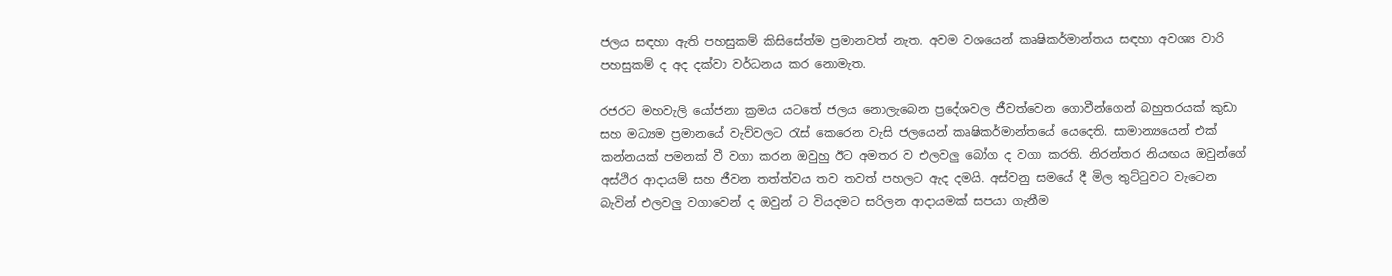ජලය සඳහා ඇති පහසුකම් කිසිසේත්ම ප්‍රමානවත් නැත. අවම වශයෙන් කෘෂිකර්මාන්තය සඳහා අවශ්‍ය වාරි පහසුකම් ද අද දක්වා වර්ධනය කර නොමැත.

රජරට මහවැලි යෝජනා ක්‍රමය යටතේ ජලය නොලැබෙන ප්‍රදේශවල ජීවත්වෙන ගොවීන්ගෙන් බහුතරයක් කුඩා සහ මධ්‍යම ප්‍රමානයේ වැව්වලට රැස් කෙරෙන වැසි ජලයෙන් කෘෂිකර්මාන්තයේ යෙදෙති. සාමාන්‍යයෙන් එක් කන්නයක් පමනක් වී වගා කරන ඔවුහු ඊට අමතර ව එලවලු බෝග ද වගා කරති. නිරන්තර නියඟය ඔවුන්ගේ අස්ථිර ආදායම් සහ ජීවන තත්ත්වය තව තවත් පහලට ඇද දමයි. අස්වනු සමයේ දී මිල තුට්ටුවට වැටෙන බැවින් එලවලු වගාවෙන් ද ඔවුන් ට වියදමට සරිලන ආදායමක් සපයා ගැනීම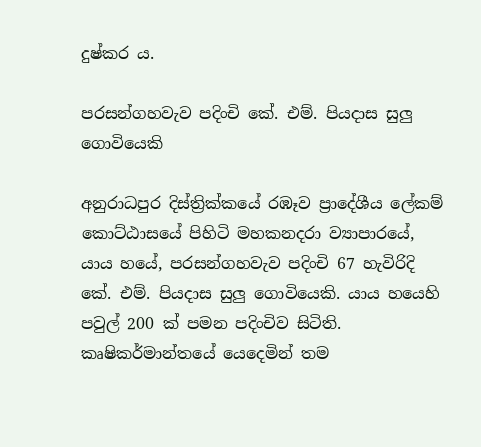දුෂ්කර ය.

පරසන්ගහවැව පදිංචි කේ. එම්. පියදාස සුලු ගොවියෙකි

අනුරාධපුර දිස්ත්‍රික්කයේ රඹෑව ප්‍රාදේශීය ලේකම් කොට්ඨාසයේ පිහිටි මහකනදරා ව්‍යාපාරයේ, යාය හයේ, පරසන්ගහවැව පදිංචි 67 හැවිරිදි කේ. එම්. පියදාස සුලු ගොවියෙකි. යාය හයෙහි පවුල් 200 ක් පමන පදිංචිව සිටිති. කෘෂිකර්මාන්තයේ යෙදෙමින් තම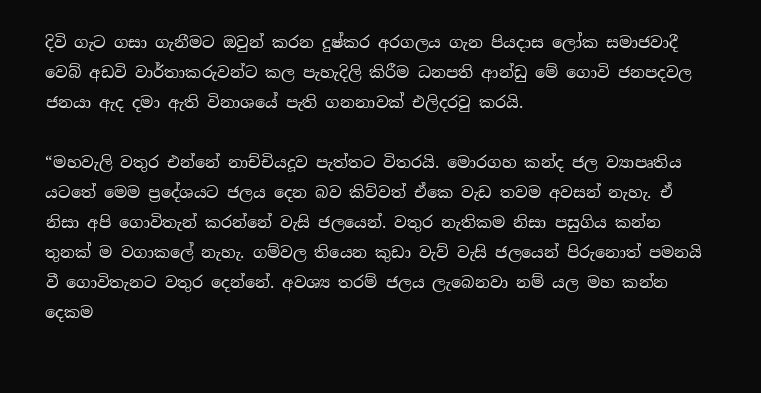දිවි ගැට ගසා ගැනීමට ඔවුන් කරන දුෂ්කර අරගලය ගැන පියදාස ලෝක සමාජවාදී වෙබ් අඩවි වාර්තාකරුවන්ට කල පැහැදිලි කිරීම ධනපති ආන්ඩු මේ ගොවි ජනපදවල ජනයා ඇද දමා ඇති විනාශයේ පැති ගනනාවක් එලිදරවු කරයි.

“මහවැලි වතුර එන්නේ නාච්චියදූව පැත්තට විතරයි. මොරගහ කන්ද ජල ව්‍යාපෘතිය යටතේ මෙම ප්‍රදේශයට ජලය දෙන බව කිව්වත් ඒකෙ වැඩ තවම අවසන් නැහැ. ඒ නිසා අපි ගොවිතැන් කරන්නේ වැසි ජලයෙන්. වතුර නැතිකම නිසා පසුගිය කන්න තුනක් ම වගාකලේ නැහැ. ගම්වල තියෙන කුඩා වැව් වැසි ජලයෙන් පිරුනොත් පමනයි වී ගොවිතැනට වතුර දෙන්නේ. අවශ්‍ය තරම් ජලය ලැබෙනවා නම් යල මහ කන්න දෙකම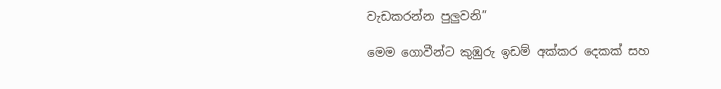වැඩකරන්න පුලුවනි”

මෙම ගොවීන්ට කුඹුරු ඉඩම් අක්කර දෙකක් සහ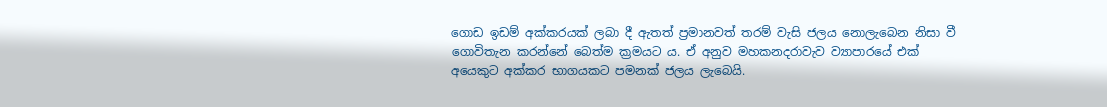ගොඩ ඉඩම් අක්කරයක් ලබා දී ඇතත් ප්‍රමානවත් තරම් වැසි ජලය නොලැබෙන නිසා වී ගොවිතැන කරන්නේ බෙත්ම ක්‍රමයට ය. ඒ අනුව මහකනදරාවැව ව්‍යාපාරයේ එක් අයෙකුට අක්කර භාගයකට පමනක් ජලය ලැබෙයි.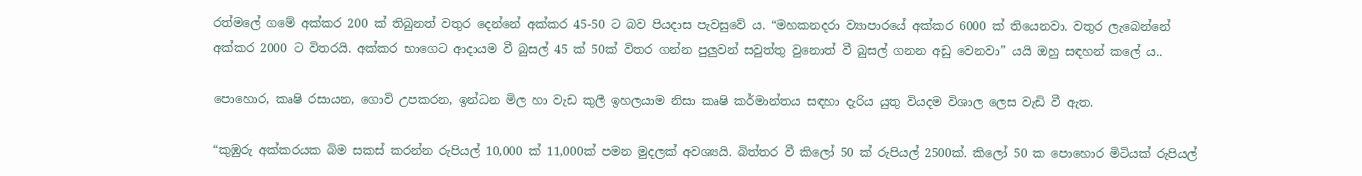රත්මලේ ගමේ අක්කර 200 ක් තිබුනත් වතුර දෙන්නේ අක්කර 45-50 ට බව පියදාස පැවසුවේ ය. “මහකනදරා ව්‍යාපාරයේ අක්කර 6000 ක් තියෙනවා. වතුර ලැබෙන්නේ අක්කර 2000 ට විතරයි. අක්කර භාගෙට ආදායම වී බුසල් 45 ක් 50ක් විතර ගන්න පුලුවන් සවුත්තු වුනොත් වී බුසල් ගනන අඩු වෙනවා” යයි ඔහු සඳහන් කලේ ය..

පොහොර, කෘෂි රසායන, ගොවි උපකරන, ඉන්ධන මිල හා වැඩ කුලී ඉහලයාම නිසා කෘෂි කර්මාන්තය සඳහා දැරිය යුතු වියදම විශාල ලෙස වැඩි වී ඇත.

“කුඹුරු අක්කරයක බිම සකස් කරන්න රුපියල් 10,000 ක් 11,000ක් පමන මුදලක් අවශ්‍යයි. බිත්තර වී කිලෝ 50 ක් රුපියල් 2500ක්. කිලෝ 50 ක පොහොර මිටියක් රුපියල්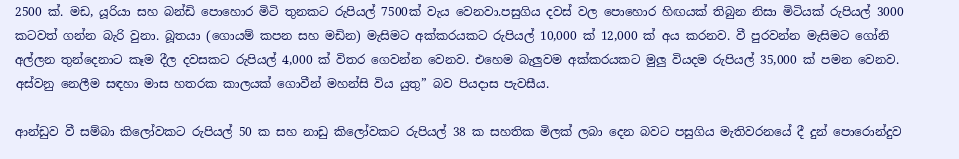2500 ක්. මඩ, යූරියා සහ බන්ඩි පොහොර මිටි තුනකට රුපියල් 7500ක් වැය වෙනවා.පසුගිය දවස් වල පොහොර හිඟයක් තිබුන නිසා මිටියක් රුපියල් 3000 කටවත් ගන්න බැරි වුනා. බූතයා (ගොයම් කපන සහ මඩින) මැසිමට අක්කරයකට රුපියල් 10,000 ක් 12,000 ක් අය කරනව. වී පුරවන්න මැසිමට ගෝනි අල්ලන තුන්දෙනාට කෑම දීල දවසකට රුපියල් 4,000 ක් විතර ගෙවන්න වෙනව. එහෙම බැලුවම අක්කරයකට මුලු වියදම රුපියල් 35,000 ක් පමන වෙනව. අස්වනු නෙලීම සඳහා මාස හතරක කාලයක් ගොවීන් මහන්සි විය යුතු” බව පියදාස පැවසීය.

ආන්ඩුව වී සම්බා කිලෝවකට රුපියල් 50 ක සහ නාඩු කිලෝවකට රුපියල් 38 ක සහතික මිලක් ලබා දෙන බවට පසුගිය මැතිවරනයේ දී දුන් පොරොන්දුව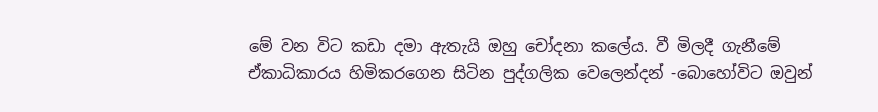මේ වන විට කඩා දමා ඇතැයි ඔහු චෝදනා කලේය. වී මිලදී ගැනීමේ ඒකාධිකාරය හිමිකරගෙන සිටින පුද්ගලික වෙලෙන්දන් -බොහෝවිට ඔවුන්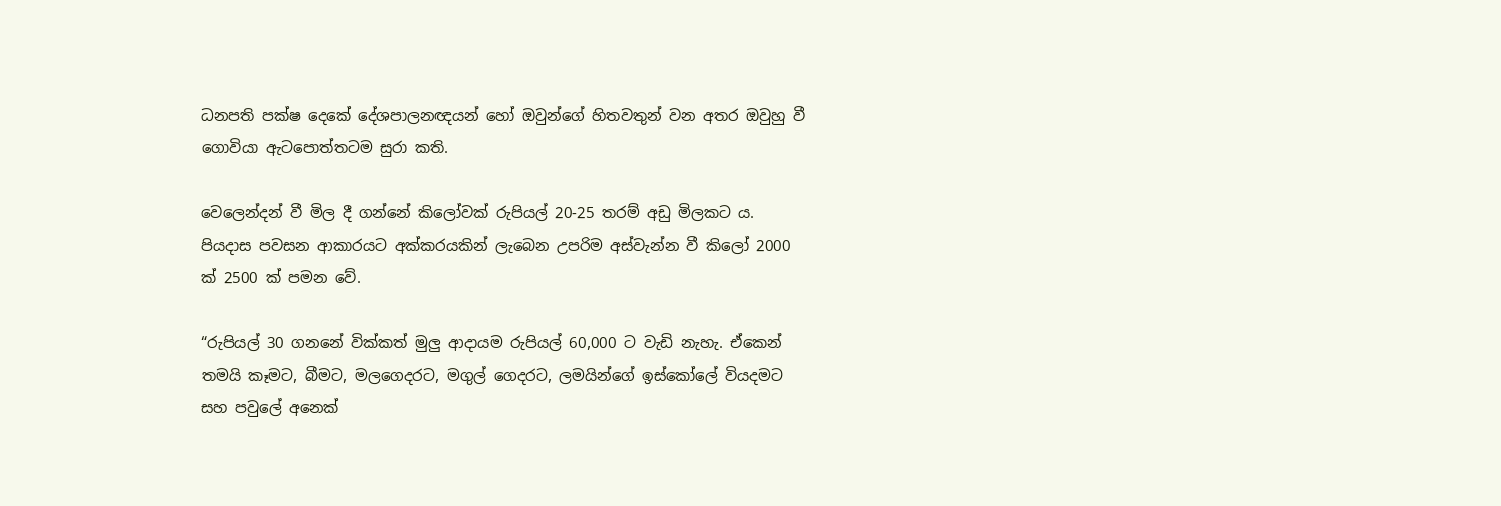ධනපති පක්ෂ දෙකේ දේශපාලනඥයන් හෝ ඔවුන්ගේ හිතවතුන් වන අතර ඔවුහු වී ගොවියා ඇටපොත්තටම සුරා කති.

වෙලෙන්දන් වී මිල දී ගන්නේ කිලෝවක් රුපියල් 20-25 තරම් අඩු මිලකට ය. පියදාස පවසන ආකාරයට අක්කරයකින් ලැබෙන උපරිම අස්වැන්න වී කිලෝ 2000 ක් 2500 ක් පමන වේ.

“රුපියල් 30 ගනනේ වික්කත් මුලු ආදායම රුපියල් 60,000 ට වැඩි නැහැ. ඒකෙන් තමයි කෑමට, බීමට, මලගෙදරට, මගුල් ගෙදරට, ලමයින්ගේ ඉස්කෝලේ වියදමට සහ පවුලේ අනෙක්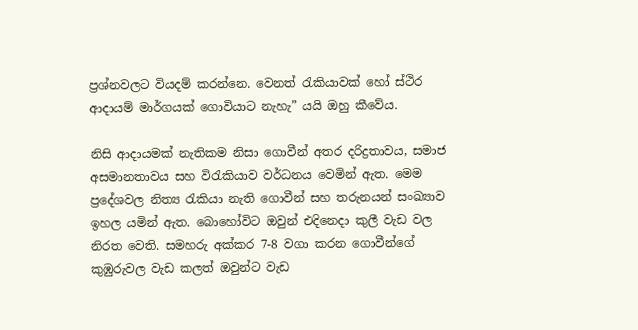ප්‍රශ්නවලට වියදම් කරන්නෙ. වෙනත් රැකියාවක් හෝ ස්ථිර ආදායම් මාර්ගයක් ගොවියාට නැහැ” යයි ඔහු කීවේය.

නිසි ආදායමක් නැතිකම නිසා ගොවීන් අතර දරිද්‍රතාවය, සමාජ අසමානතාවය සහ විරැකියාව වර්ධනය වෙමින් ඇත. මෙම ප්‍රදේශවල නිත්‍ය රැකියා නැති ගොවීන් සහ තරුනයන් සංඛ්‍යාව ඉහල යමින් ඇත. බොහෝවිට ඔවුන් එදිනෙදා කුලී වැඩ වල නිරත වෙති. සමහරු අක්කර 7-8 වගා කරන ගොවීන්ගේ කුඹුරුවල වැඩ කලත් ඔවුන්ට වැඩ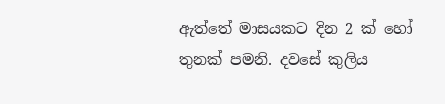ඇත්තේ මාසයකට දින 2 ක් හෝ තුනක් පමනි. දවසේ කුලිය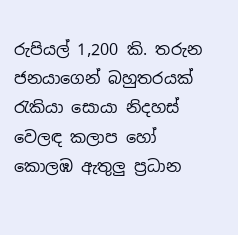රුපියල් 1,200 කි. තරුන ජනයාගෙන් බහුතරයක් රැකියා සොයා නිදහස් වෙලඳ කලාප හෝ කොලඹ ඇතුලු ප්‍රධාන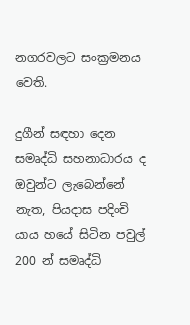නගරවලට සංක්‍රමනය වෙති.

දුගීන් සඳහා දෙන සමෘද්ධි සහනාධාරය ද ඔවුන්ට ලැබෙන්නේ නැත, පියදාස පදිංචි යාය හයේ සිටින පවුල් 200 න් සමෘද්ධි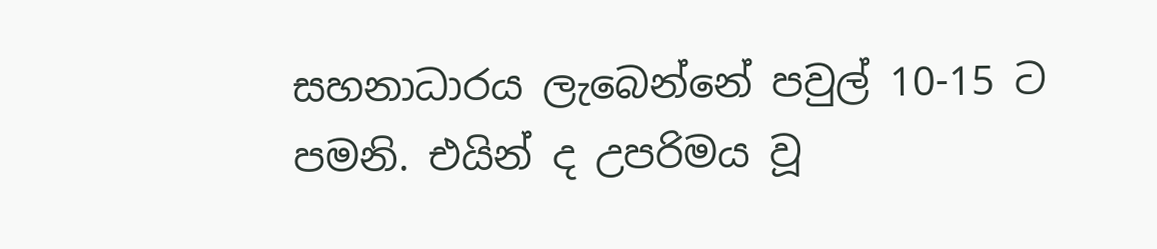සහනාධාරය ලැබෙන්නේ පවුල් 10-15 ට පමනි. එයින් ද උපරිමය වූ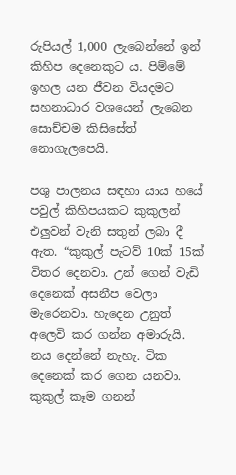රුපියල් 1,000 ලැබෙන්නේ ඉන් කිහිප දෙනෙකුට ය. පිම්මේ ඉහල යන ජීවන වියදමට සහනාධාර වශයෙන් ලැබෙන සොච්චම කිසිසේත් නොගැලපෙයි.

පශු පාලනය සඳහා යාය හයේ පවුල් කිහිපයකට කුකුලන් එලුවන් වැනි සතුන් ලබා දී ඇත. “කුකුල් පැටව් 10ක් 15ක් විතර දෙනවා. උන් ගෙන් වැඩි දෙනෙක් අසනීප වෙලා මැරෙනවා. හැදෙන උනුත් අලෙවි කර ගන්න අමාරුයි. නය දෙන්නේ නැහැ. ටික දෙනෙක් කර ගෙන යනවා. කුකුල් කෑම ගනන්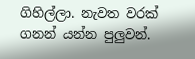ගිහිල්ලා. නැවත වරක් ගනන් යන්න පුලුවන්.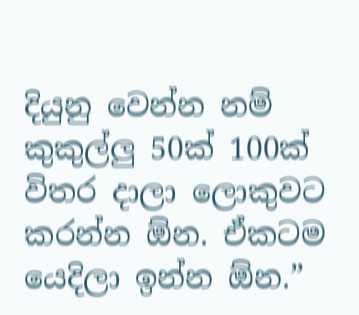දියුනු වෙන්න නම් කුකුල්ලු 50ක් 100ක් විතර දාලා ලොකුවට කරන්න ඕන. ඒකටම යෙදිලා ඉන්න ඕන.”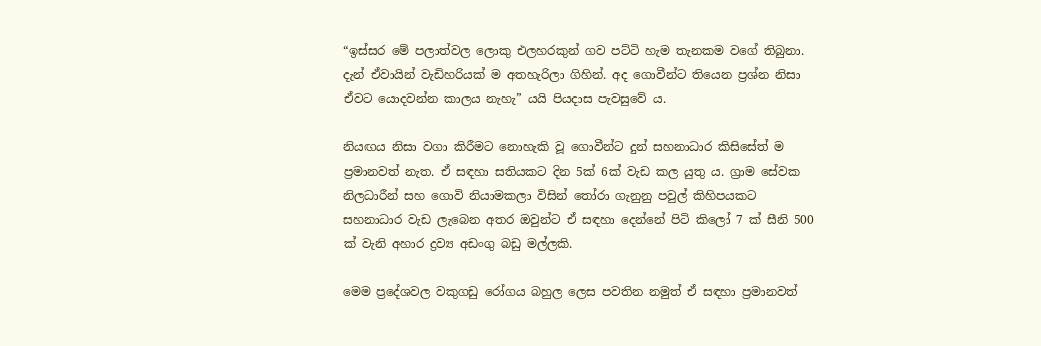“ඉස්සර මේ පලාත්වල ලොකු එලහරකුන් ගව පට්ටි හැම තැනකම වගේ තිබුනා. දැන් ඒවායින් වැඩිහරියක් ම අතහැරිලා ගිහින්. අද ගොවීන්ට තියෙන ප්‍රශ්න නිසා ඒවට යොදවන්න කාලය නැහැ” යයි පියදාස පැවසුවේ ය.

නියඟය නිසා වගා කිරීමට නොහැකි වූ ගොවීන්ට දුන් සහනාධාර කිසිසේත් ම ප්‍රමානවත් නැත. ඒ සඳහා සතියකට දින 5ක් 6ක් වැඩ කල යුතු ය. ග්‍රාම සේවක නිලධාරීන් සහ ගොවි නියාමකලා විසින් තෝරා ගැනුනු පවුල් කිහිපයකට සහනාධාර වැඩ ලැබෙන අතර ඔවුන්ට ඒ සඳහා දෙන්නේ පිටි කිලෝ 7 ක් සීනි 500 ක් වැනි අහාර ද්‍රව්‍ය අඩංගු බඩු මල්ලකි.

මෙම ප්‍රදේශවල වකුගඩු රෝගය බහුල ලෙස පවතින නමුත් ඒ සඳහා ප්‍රමානවත්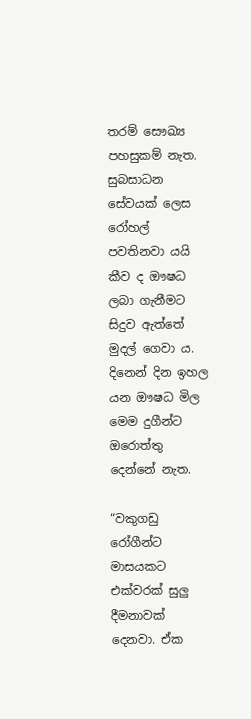තරම් සෞඛ්‍ය පහසුකම් නැත. සුබසාධන සේවයක් ලෙස රෝහල් පවතිනවා යයි කීව ද ඖෂධ ලබා ගැනීමට සිදුව ඇත්තේ මුදල් ගෙවා ය. දිනෙන් දින ඉහල යන ඖෂධ මිල මෙම දුගීන්ට ඔරොත්තු දෙන්නේ නැත.

“වකුගඩු රෝගීන්ට මාසයකට එක්වරක් සුලු දීමනාවක් දෙනවා. ඒක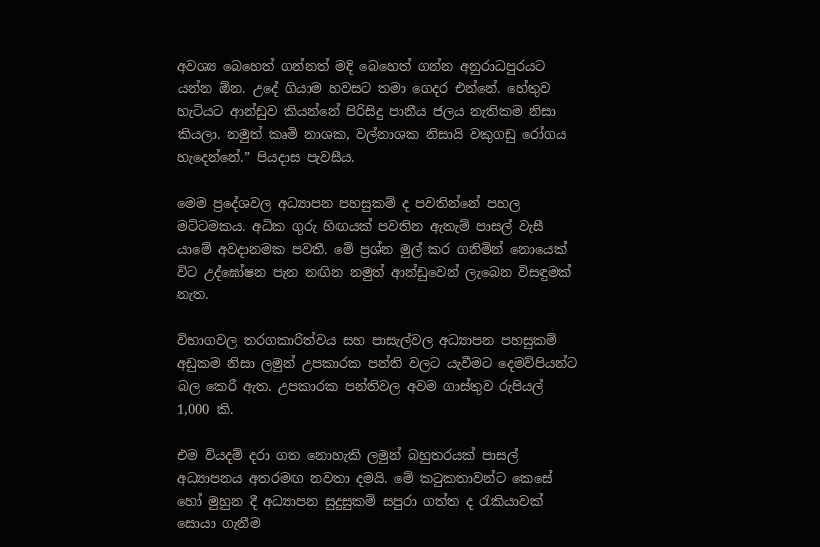අවශ්‍ය බෙහෙත් ගන්නත් මදි බෙහෙත් ගන්න අනුරාධපුරයට යන්න ඕන. උදේ ගියාම හවසට තමා ගෙදර එන්නේ. හේතුව හැටියට ආන්ඩුව කියන්නේ පිරිසිදු පානීය ජලය නැතිකම නිසා කියලා. නමුත් කෘමි නාශක, වල්නාශක නිසායි වකුගඩු රෝගය හැදෙන්නේ.” පියදාස පැවසීය.

මෙම ප්‍රදේශවල අධ්‍යාපන පහසුකම් ද පවතින්නේ පහල මට්ටමකය. අධික ගුරු හිඟයක් පවතින ඇතැම් පාසල් වැසී යාමේ අවදානමක පවතී. මේ ප්‍රශ්න මුල් කර ගනිමින් නොයෙක් විට උද්ඝෝෂන පැන නඟින නමුත් ආන්ඩුවෙන් ලැබෙන විසඳුමක් නැත.

විභාගවල තරගකාරිත්වය සහ පාසැල්වල අධ්‍යාපන පහසුකම් අඩුකම නිසා ලමුන් උපකාරක පන්ති වලට යැවීමට දෙමව්පියන්ට බල කෙරී ඇත. උපකාරක පන්තිවල අවම ගාස්තුව රුපියල් 1,000 කි.

එම වියදම් දරා ගත නොහැකි ලමුන් බහුතරයක් පාසල් අධ්‍යාපනය අතරමඟ නවතා දමයි. මේ කටුකතාවන්ට කෙසේ හෝ මුහුන දී අධ්‍යාපන සුදුසුකම් සපුරා ගත්ත ද රැකියාවක් සොයා ගැනීම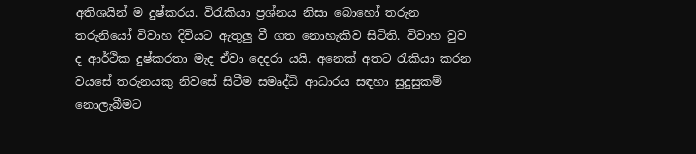අතිශයින් ම දුෂ්කරය. විරැකියා ප්‍රශ්නය නිසා බොහෝ තරුන තරුනියෝ විවාහ දිවියට ඇතුලු වී ගත නොහැකිව සිටිති. විවාහ වුව ද ආර්ථික දුෂ්කරතා මැද ඒවා දෙදරා යයි. අනෙක් අතට රැකියා කරන වයසේ තරුනයකු නිවසේ සිටීම සමෘද්ධි ආධාරය සඳහා සුදුසුකම් නොලැබීමට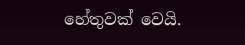හේතුවක් වෙයි.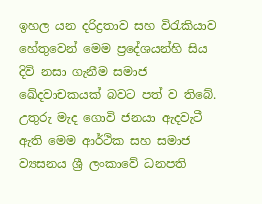ඉහල යන දරිද්‍රතාව සහ විරැකියාව හේතුවෙන් මෙම ප්‍රදේශයන්හි සිය දිවි නසා ගැනීම සමාජ ඛේදවාචකයක් බවට පත් ව තිබේ. උතුරු මැද ගොවි ජනයා ඇදවැටී ඇති මෙම ආර්ථික සහ සමාජ ව්‍යසනය ශ්‍රී ලංකාවේ ධනපති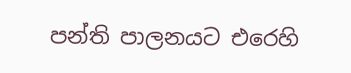පන්ති පාලනයට එරෙහි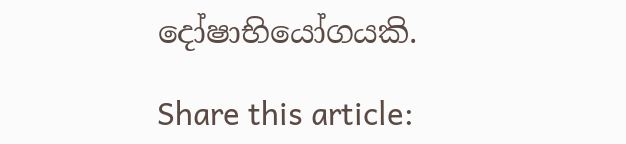දෝෂාභියෝගයකි.

Share this article: